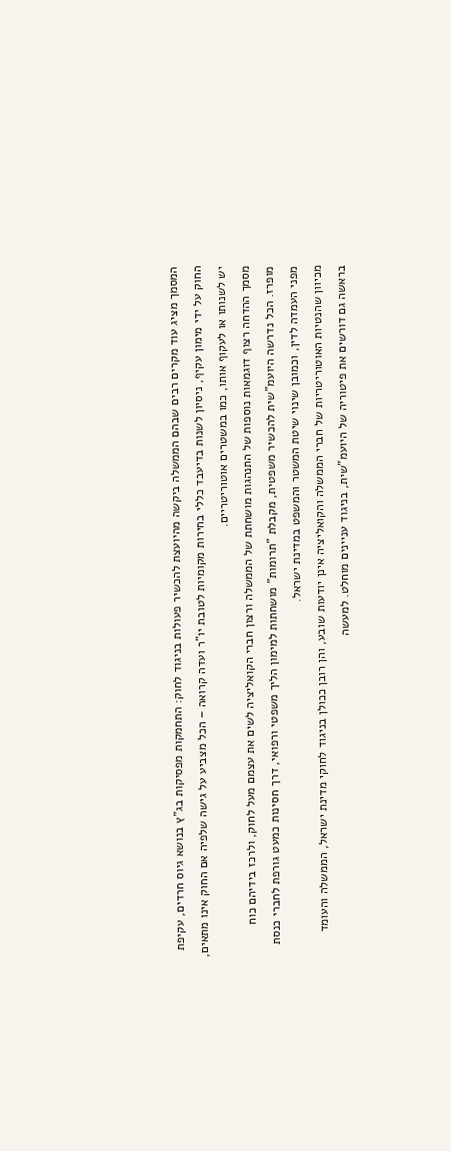המסמך מציג עוד מקרים רבים שבהם הממשלה ביקשה מהיועצת להכשיר פעולות בניגוד לחוק: התחמקות מפסיקות בג"ץ בנושא גיוס חרדים, עקיפת החוק על ידי מימון עקיף, ניסיון לשנות בדיעבד כללי בחירות מקומיות לטובת יו"ר ועדה קרואה – הכל מצביע על גישה שלפיה אם החוק אינו מתאים, יש לשנותו או לעקוף אותו, כמו במשטרים אוטוריטריים.
מסמך ההדחה רצוף דוגמאות נוספות של התנהגות מושחתת של הממשלה ורצון חברי הקואליציה לשים את עצמם מעל לחוק, ולרכז בידיהם כוח מופרז. הכל נדרשה היועמ"שית להכשיר משפטית, מקבלת "תרומות" מושחתות למימון הליך משפטי ורפואי, דרך חסינות כמעט גורפת לחברי כנסת מפני העמדה לדין, וכמובן שינוי שיטת המשטר והמשפט במדינת ישראל.
מכיוון שהנטיות האוטוריטריות של חברי הממשלה והקואליציה אינן יודעות שובע, והן רובן ככולן בניגוד לחוקי מדינת ישראל, הממשלה והעומד בראשה גם דורשים את פיטוריה של היועמ"שית, בניגוד עניינים מוחלט. למעשה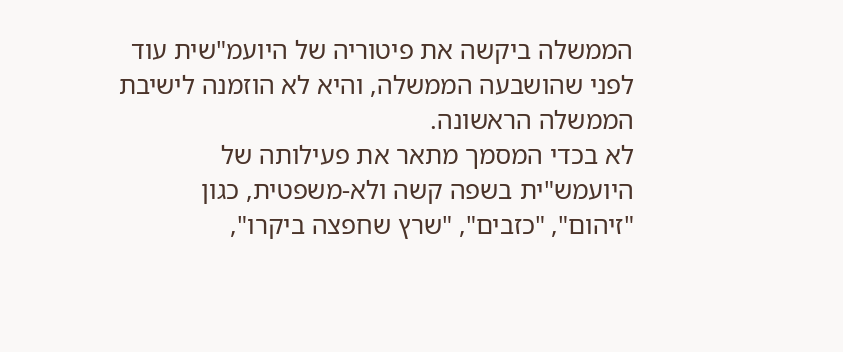הממשלה ביקשה את פיטוריה של היועמ"שית עוד לפני שהושבעה הממשלה, והיא לא הוזמנה לישיבת הממשלה הראשונה.
לא בכדי המסמך מתאר את פעילותה של היועמש"ית בשפה קשה ולא-משפטית, כגון "זיהום", "כזבים", "שרץ שחפצה ביקרו",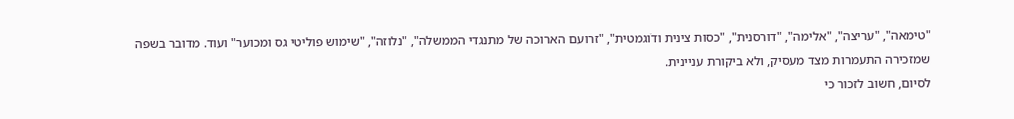"טימאה", "עריצה", "אלימה", "דורסנית", "כסות צינית ודֹוגמטית", "זרועם הארוכה של מתנגדי הממשלה", "נלוזה", "שימוש פוליטי גס ומכוער" ועוד. מדובר בשפה שמזכירה התעמרות מצד מעסיק, ולא ביקורת עניינית.
לסיום, חשוב לזכור כי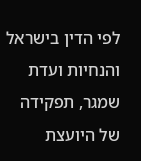לפי הדין בישראל והנחיות ועדת שמגר, תפקידה של היועצת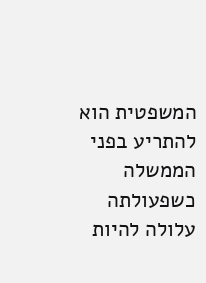המשפטית הוא להתריע בפני הממשלה כשפעולתה עלולה להיות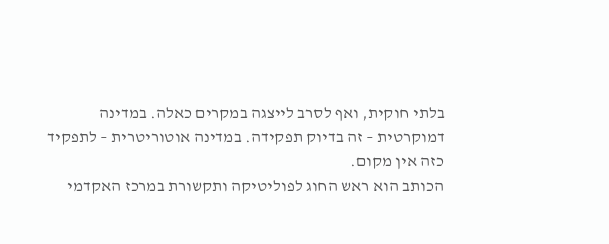בלתי חוקית, ואף לסרב לייצגה במקרים כאלה. במדינה דמוקרטית – זה בדיוק תפקידה. במדינה אוטוריטרית – לתפקיד כזה אין מקום.
הכותב הוא ראש החוג לפוליטיקה ותקשורת במרכז האקדמי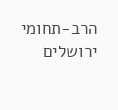הרב-תחומי ירושלים